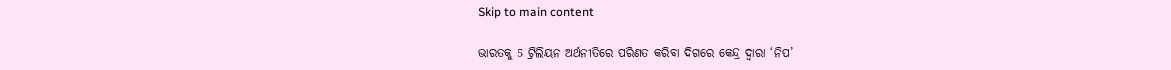Skip to main content

ଭାରତକୁ 5 ଟ୍ରିଲିୟନ ଅର୍ଥନୀତିରେ ପରିଣତ କରିବା ଦିଗରେ କେନ୍ଦ୍ର ଦ୍ଵାରା ‘ନିପ’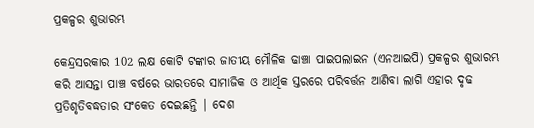ପ୍ରକଳ୍ପର ଶୁଭାରମ୍ଭ

କେନ୍ଦ୍ରସରକାର 102 ଲକ୍ଷ କୋଟି ଟଙ୍କାର ଜାତୀୟ ମୌଳିକ ଢାଞ୍ଚା ପାଇପଲାଇନ (ଏନଆଇପି) ପ୍ରକଳ୍ପର ଶୁଭାରମ୍ଭ କରି ଆସନ୍ତା ପାଞ୍ଚ ବର୍ଷରେ ଭାରତରେ ସାମାଜିକ ଓ ଆର୍ଥିକ ସ୍ତରରେ ପରିବର୍ତ୍ତନ ଆଣିବା ଲାଗି ଏହାର ଦୃଢ ପ୍ରତିଶୃତିବଦ୍ଧତାର ସଂକେତ ଦେଇଛନ୍ତି | ଦେଶ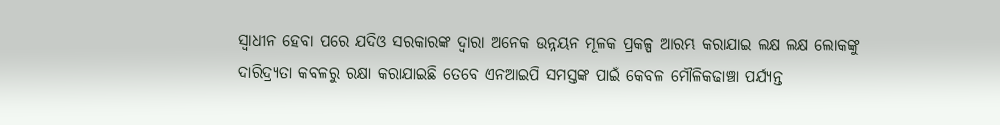ସ୍ଵାଧୀନ ହେବା ପରେ ଯଦିଓ ସରକାରଙ୍କ ଦ୍ଵାରା ଅନେକ ଉନ୍ନୟନ ମୂଳକ ପ୍ରକଳ୍ପ ଆରମ୍ଭ କରାଯାଇ ଲକ୍ଷ ଲକ୍ଷ ଲୋକଙ୍କୁ ଦାରିଦ୍ର୍ୟତା କବଳରୁ ରକ୍ଷା କରାଯାଇଛି ତେବେ ଏନଆଇପି ସମସ୍ତଙ୍କ ପାଇଁ କେବଳ ମୌଳିକଢାଞ୍ଚା ପର୍ଯ୍ୟନ୍ତ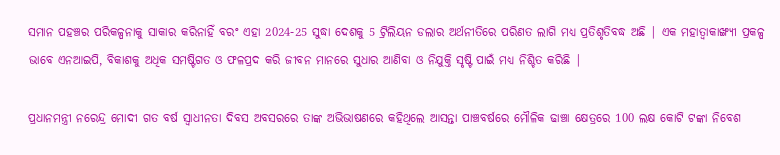ସମାନ ପହଞ୍ଚର ପରିକଳ୍ପନାକୁ ସାକାର କରିନାହିଁ ବରଂ ଏହା 2024-25 ସୁଦ୍ଧା ଦେଶକୁ 5 ଟ୍ରିଲିୟନ ଡଲାର ଅର୍ଥନୀତିରେ ପରିଣତ ଲାଗି ମଧ୍ୟ ପ୍ରତିଶୃତିବଦ୍ଧ ଅଛି | ଏକ ମହାତ୍ବାକାଙ୍ଖ୍ୟୀ ପ୍ରକଳ୍ପ ଭାବେ ଏନଆଇପି, ବିକାଶକୁ ଅଧିକ ସମଷ୍ଟିଗତ ଓ ଫଳପ୍ରଦ କରି ଜୀବନ ମାନରେ ସୁଧାର ଆଣିବା ଓ ନିଯୁକ୍ତି ସୃଷ୍ଟି ପାଇଁ ମଧ୍ୟ ନିଶ୍ଚିତ କରିଛି |

ପ୍ରଧାନମନ୍ତ୍ରୀ ନରେନ୍ଦ୍ର ମୋଦୀ ଗତ ବର୍ଷ ସ୍ଵାଧୀନତା ଦିବସ ଅବସରରେ ତାଙ୍କ ଅଭିଭାଷଣରେ କହିଥିଲେ ଆସନ୍ତା ପାଞ୍ଚବର୍ଷରେ ମୌଳିକ ଢାଞ୍ଚା କ୍ଷେତ୍ରରେ 100 ଲକ୍ଷ କୋଟି ଟଙ୍କା ନିବେଶ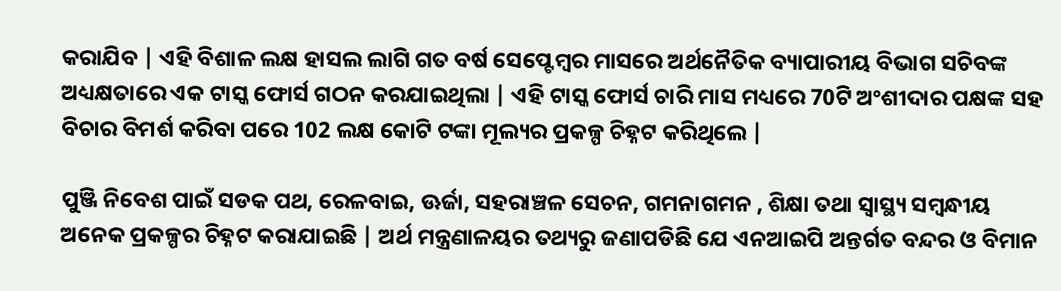କରାଯିବ | ଏହି ବିଶାଳ ଲକ୍ଷ ହାସଲ ଲାଗି ଗତ ବର୍ଷ ସେପ୍ଟେମ୍ବର ମାସରେ ଅର୍ଥନୈତିକ ବ୍ୟାପାରୀୟ ବିଭାଗ ସଚିବଙ୍କ ଅଧ୍ୟକ୍ଷତାରେ ଏକ ଟାସ୍କ ଫୋର୍ସ ଗଠନ କରଯାଇଥିଲା | ଏହି ଟାସ୍କ ଫୋର୍ସ ଚାରି ମାସ ମଧ୍ୟରେ 70ଟି ଅଂଶୀଦାର ପକ୍ଷଙ୍କ ସହ ବିଚାର ବିମର୍ଶ କରିବା ପରେ 102 ଲକ୍ଷ କୋଟି ଟଙ୍କା ମୂଲ୍ୟର ପ୍ରକଳ୍ପ ଚିହ୍ନଟ କରିଥିଲେ |

ପୁଞ୍ଜି ନିବେଶ ପାଇଁ ସଡକ ପଥ, ରେଳବାଇ, ଊର୍ଜା, ସହରାଞ୍ଚଳ ସେଚନ, ଗମନାଗମନ , ଶିକ୍ଷା ତଥା ସ୍ୱାସ୍ଥ୍ୟ ସମ୍ବନ୍ଧୀୟ ଅନେକ ପ୍ରକଳ୍ପର ଚିହ୍ନଟ କରାଯାଇଛି | ଅର୍ଥ ମନ୍ତ୍ରଣାଳୟର ତଥ୍ୟରୁ ଜଣାପଡିଛି ଯେ ଏନଆଇପି ଅନ୍ତର୍ଗତ ବନ୍ଦର ଓ ବିମାନ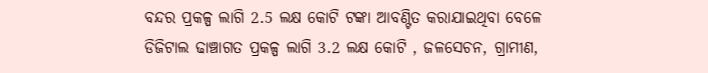ବନ୍ଦର ପ୍ରକଳ୍ପ ଲାଗି 2.5 ଲକ୍ଷ କୋଟି ଟଙ୍କା ଆବଣ୍ଟିତ କରାଯାଇଥିବା ବେଳେ ଡିଜିଟାଲ ଢାଞ୍ଚାଗତ ପ୍ରକଳ୍ପ ଲାଗି 3.2 ଲକ୍ଷ କୋଟି , ଜଳସେଚନ, ଗ୍ରାମୀଣ,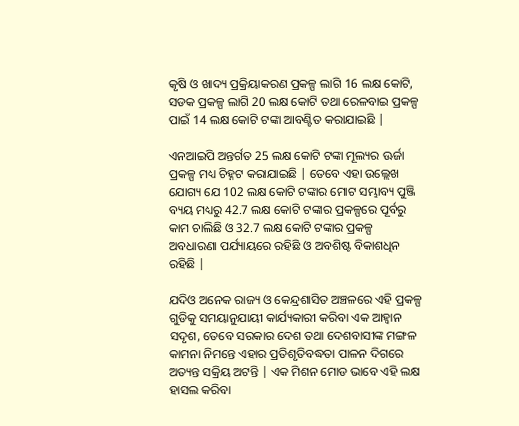କୃଷି ଓ ଖାଦ୍ୟ ପ୍ରକ୍ରିୟାକରଣ ପ୍ରକଳ୍ପ ଲାଗି 16 ଲକ୍ଷ କୋଟି, ସଡକ ପ୍ରକଳ୍ପ ଲାଗି 20 ଲକ୍ଷ କୋଟି ତଥା ରେଳବାଇ ପ୍ରକଳ୍ପ ପାଇଁ 14 ଲକ୍ଷ କୋଟି ଟଙ୍କା ଆବଣ୍ଟିତ କରାଯାଇଛି |

ଏନଆଇପି ଅନ୍ତର୍ଗତ 25 ଲକ୍ଷ କୋଟି ଟଙ୍କା ମୂଲ୍ୟର ଊର୍ଜା ପ୍ରକଳ୍ପ ମଧ୍ୟ ଚିହ୍ନଟ କରାଯାଇଛି | ତେବେ ଏହା ଉଲ୍ଲେଖ ଯୋଗ୍ୟ ଯେ 102 ଲକ୍ଷ କୋଟି ଟଙ୍କାର ମୋଟ ସମ୍ଭାବ୍ୟ ପୁଞ୍ଜି ବ୍ୟୟ ମଧ୍ୟରୁ 42.7 ଲକ୍ଷ କୋଟି ଟଙ୍କାର ପ୍ରକଳ୍ପରେ ପୂର୍ବରୁ କାମ ଚାଲିଛି ଓ 32.7 ଲକ୍ଷ କୋଟି ଟଙ୍କାର ପ୍ରକଳ୍ପ ଅବଧାରଣା ପର୍ଯ୍ୟାୟରେ ରହିଛି ଓ ଅବଶିଷ୍ଟ ବିକାଶଧିନ ରହିଛି |

ଯଦିଓ ଅନେକ ରାଜ୍ୟ ଓ କେନ୍ଦ୍ରଶାସିତ ଅଞ୍ଚଳରେ ଏହି ପ୍ରକଳ୍ପ ଗୁଡିକୁ ସମୟାନୁଯାୟୀ କାର୍ଯ୍ୟକାରୀ କରିବା ଏକ ଆହ୍ଵାନ ସଦୃଶ, ତେବେ ସରକାର ଦେଶ ତଥା ଦେଶବାସୀଙ୍କ ମଙ୍ଗଳ କାମନା ନିମନ୍ତେ ଏହାର ପ୍ରତିଶୃତିବଦ୍ଧତା ପାଳନ ଦିଗରେ ଅତ୍ୟନ୍ତ ସକ୍ରିୟ ଅଟନ୍ତି | ଏକ ମିଶନ ମୋଡ ଭାବେ ଏହି ଲକ୍ଷ ହାସଲ କରିବା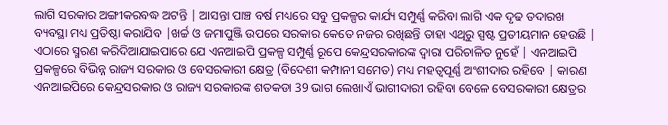ଲାଗି ସରକାର ଅଙ୍ଗୀକରବଦ୍ଧ ଅଟନ୍ତି | ଆସନ୍ତା ପାଞ୍ଚ ବର୍ଷ ମଧ୍ୟରେ ସବୁ ପ୍ରକଳ୍ପର କାର୍ଯ୍ୟ ସମ୍ପୁର୍ଣ୍ଣ କରିବା ଲାଗି ଏକ ଦୃଢ ତଦାରଖ ବ୍ୟବସ୍ଥା ମଧ୍ୟ ପ୍ରତିଷ୍ଠା କରାଯିବ |ଖର୍ଚ୍ଚ ଓ ଜମାପୁଞ୍ଜି ଉପରେ ସରକାର କେତେ ନଜର ରଖିଛନ୍ତି ତାହା ଏଥିରୁ ସ୍ପଷ୍ଟ ପ୍ରତୀୟମାନ ହେଉଛି | ଏଠାରେ ସ୍ମରଣ କରିଦିଆଯାଇପାରେ ଯେ ଏନଆଇପି ପ୍ରକଳ୍ପ ସମ୍ପୁର୍ଣ୍ଣ ରୂପେ କେନ୍ଦ୍ରସରକାରଙ୍କ ଦ୍ଵାରା ପରିଚାଳିତ ନୁହେଁ | ଏନଆଇପି ପ୍ରକଳ୍ପରେ ବିଭିନ୍ନ ରାଜ୍ୟ ସରକାର ଓ ବେସରକାରୀ କ୍ଷେତ୍ର (ବିଦେଶୀ କମ୍ପାନୀ ସମେତ) ମଧ୍ୟ ମହତ୍ବପୂର୍ଣ୍ଣ ଅଂଶୀଦାର ରହିବେ | କାରଣ ଏନଆଇପିରେ କେନ୍ଦ୍ରସରକାର ଓ ରାଜ୍ୟ ସରକାରଙ୍କ ଶତକଡା 39 ଭାଗ ଲେଖାଏଁ ଭାଗୀଦାରୀ ରହିବା ବେଳେ ବେସରକାରୀ କ୍ଷେତ୍ରର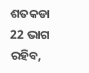ଶତକଡା 22 ଭାଗ ରହିବ,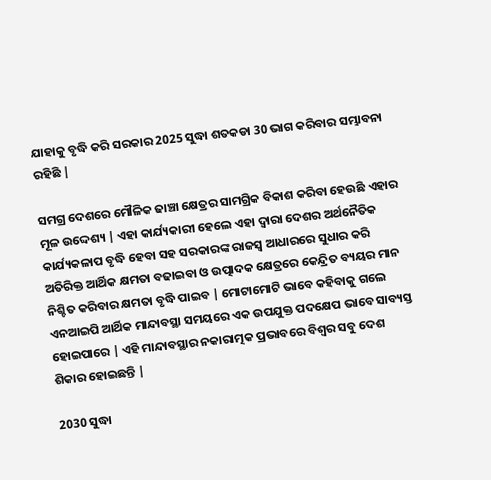ଯାହାକୁ ବୃଦ୍ଧି କରି ସରକାର 2025 ସୁଦ୍ଧା ଶତକଡା 30 ଭାଗ କରିବାର ସମ୍ଭାବନା ରହିଛି |

ସମଗ୍ର ଦେଶରେ ମୌଳିକ ଢାଞ୍ଚା କ୍ଷେତ୍ରର ସାମଗ୍ରିକ ବିକାଶ କରିବା ହେଉଛି ଏହାର ମୂଳ ଉଦ୍ଦେଶ୍ୟ | ଏହା କାର୍ଯ୍ୟକାରୀ ହେଲେ ଏହା ଦ୍ଵାରା ଦେଶର ଅର୍ଥନୈତିକ କାର୍ଯ୍ୟକଳାପ ବୃଦ୍ଧି ହେବା ସହ ସରକାରଙ୍କ ରାଜସ୍ୱ ଆଧାରରେ ସୁଧାର କରି ଅତିରିକ୍ତ ଆର୍ଥିକ କ୍ଷମତା ବଢାଇବା ଓ ଉତ୍ପାଦକ କ୍ଷେତ୍ରରେ କେନ୍ଦ୍ରିତ ବ୍ୟୟର ମାନ ନିଶ୍ଚିତ କରିବାର କ୍ଷମତା ବୃଦ୍ଧି ପାଇବ | ମୋଟାମୋଟି ଭାବେ କହିବାକୁ ଗଲେ ଏନଆଇପି ଆର୍ଥିକ ମାନ୍ଦାବସ୍ଥା ସମୟରେ ଏକ ଉପଯୁକ୍ତ ପଦକ୍ଷେପ ଭାବେ ସାବ୍ୟସ୍ତ ହୋଇପାରେ | ଏହି ମାନ୍ଦାବସ୍ଥାର ନକାରାତ୍ମକ ପ୍ରଭାବରେ ବିଶ୍ଵର ସବୁ ଦେଶ ଶିକାର ହୋଇଛନ୍ତି |

2030 ସୁଦ୍ଧା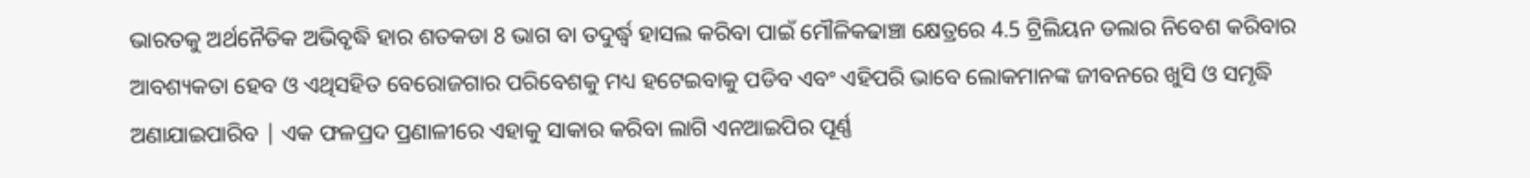ଭାରତକୁ ଅର୍ଥନୈତିକ ଅଭିବୃଦ୍ଧି ହାର ଶତକଡା 8 ଭାଗ ବା ତଦୁର୍ଦ୍ଧ୍ଵ ହାସଲ କରିବା ପାଇଁ ମୌଳିକଢାଞ୍ଚା କ୍ଷେତ୍ରରେ 4.5 ଟ୍ରିଲିୟନ ଡଲାର ନିବେଶ କରିବାର ଆବଶ୍ୟକତା ହେବ ଓ ଏଥିସହିତ ବେରୋଜଗାର ପରିବେଶକୁ ମଧ୍ୟ ହଟେଇବାକୁ ପଡିବ ଏବଂ ଏହିପରି ଭାବେ ଲୋକମାନଙ୍କ ଜୀବନରେ ଖୁସି ଓ ସମୃଦ୍ଧି ଅଣାଯାଇପାରିବ | ଏକ ଫଳପ୍ରଦ ପ୍ରଣାଳୀରେ ଏହାକୁ ସାକାର କରିବା ଲାଗି ଏନଆଇପିର ପୂର୍ଣ୍ଣ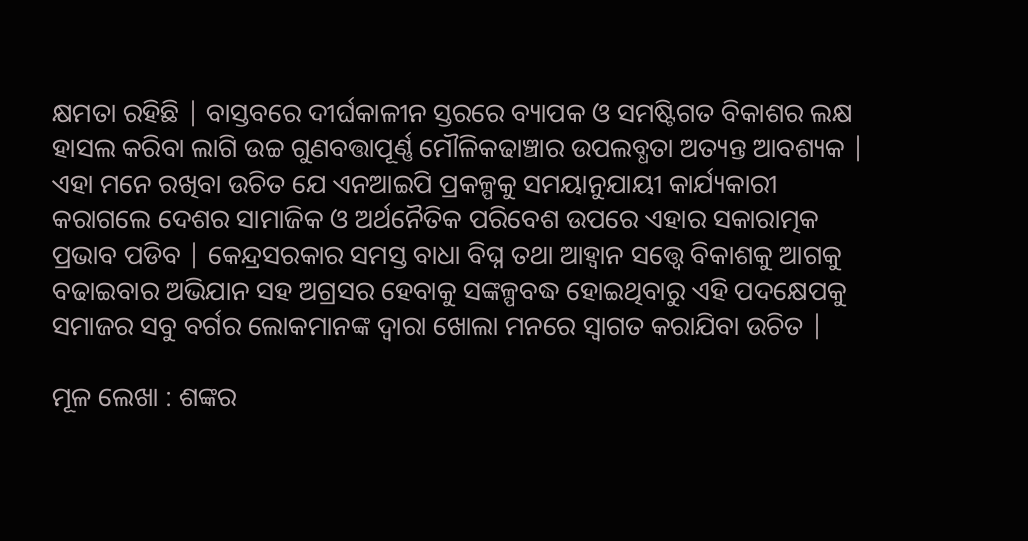କ୍ଷମତା ରହିଛି | ବାସ୍ତବରେ ଦୀର୍ଘକାଳୀନ ସ୍ତରରେ ବ୍ୟାପକ ଓ ସମଷ୍ଟିଗତ ବିକାଶର ଲକ୍ଷ ହାସଲ କରିବା ଲାଗି ଉଚ୍ଚ ଗୁଣବତ୍ତାପୂର୍ଣ୍ଣ ମୌଳିକଢାଞ୍ଚାର ଉପଲବ୍ଧତା ଅତ୍ୟନ୍ତ ଆବଶ୍ୟକ | ଏହା ମନେ ରଖିବା ଉଚିତ ଯେ ଏନଆଇପି ପ୍ରକଳ୍ପକୁ ସମୟାନୁଯାୟୀ କାର୍ଯ୍ୟକାରୀ କରାଗଲେ ଦେଶର ସାମାଜିକ ଓ ଅର୍ଥନୈତିକ ପରିବେଶ ଉପରେ ଏହାର ସକାରାତ୍ମକ ପ୍ରଭାବ ପଡିବ | କେନ୍ଦ୍ରସରକାର ସମସ୍ତ ବାଧା ବିଘ୍ନ ତଥା ଆହ୍ଵାନ ସତ୍ତ୍ୱେ ବିକାଶକୁ ଆଗକୁ ବଢାଇବାର ଅଭିଯାନ ସହ ଅଗ୍ରସର ହେବାକୁ ସଙ୍କଳ୍ପବଦ୍ଧ ହୋଇଥିବାରୁ ଏହି ପଦକ୍ଷେପକୁ ସମାଜର ସବୁ ବର୍ଗର ଲୋକମାନଙ୍କ ଦ୍ଵାରା ଖୋଲା ମନରେ ସ୍ଵାଗତ କରାଯିବା ଉଚିତ |

ମୂଳ ଲେଖା : ଶଙ୍କର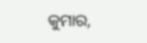କୁମାର,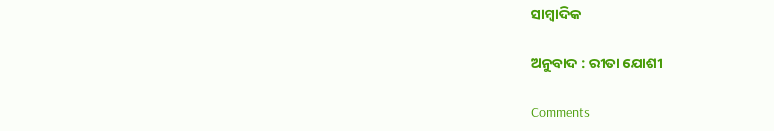ସାମ୍ବାଦିକ

ଅନୁବାଦ : ରୀତା ଯୋଶୀ

Comments